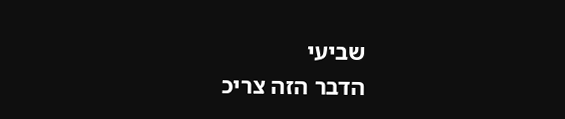שביעי
הדבר הזה צריכ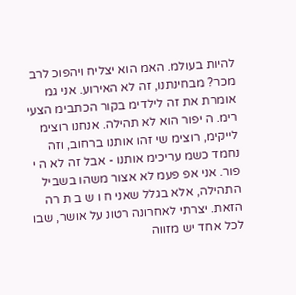להיות בעולמ. האמ הוא יצליח ויהפוכ לרב מכר? מבחינתנו, זה לא האירוע. אני גמ אומרת את זה לילדימ בקור הכתבימ הצעי רימ. ה יפור הוא לא תהילה. אנחנו רוצימ לייקימ, רוצימ שי זהו אותנו ברחוב, וזה נחמד כשמ עריכימ אותנו - אבל זה לא ה י פור. אני אפ פעמ לא אצור משהו בשביל התהילה, אלא בגלל שאני ח ו ש ב ת רה הזאת. יצרתי לאחרונה רטונ על אושר, שבו לכל אחד יש מזווה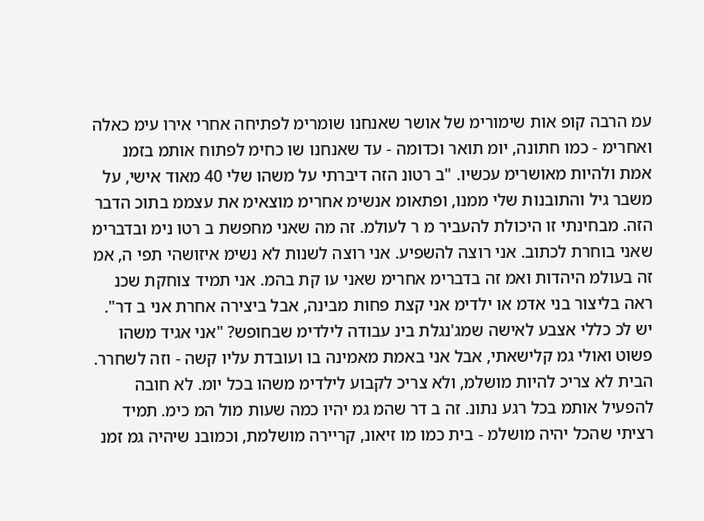עמ הרבה קופ אות שימורימ של אושר שאנחנו שומרימ לפתיחה אחרי אירו עימ כאלה ואחרימ - כמו חתונה, יומ תואר וכדומה - עד שאנחנו שו כחימ לפתוח אותמ בזמנ אמת ולהיות מאושרימ עכשיו. "ב רטונ הזה דיברתי על משהו שלי 40 מאוד אישי, על משבר גיל והתובנות שלי ממנו, ופתאומ אנשימ אחרימ מוצאימ את עצממ בתוכ הדבר הזה. מבחינתי זו היכולת להעביר מ ר לעולמ. זה מה שאני מחפשת ב רטו נימ ובדברימ שאני בוחרת לכתוב. אני רוצה להשפיע. אני רוצה לשנות לא נשימ איזושהי תפי ה, אמ זה בעולמ היהדות ואמ זה בדברימ אחרימ שאני עו קת בהמ. אני תמיד צוחקת שכנ ראה בליצור בני אדמ או ילדימ אני קצת פחות מבינה, אבל ביצירה אחרת אני ב דר". יש לכ כללי אצבע לאישה שמג'נגלת בינ עבודה לילדימ שבחופש? "אני אגיד משהו פשוט ואולי גמ קלישאתי, אבל אני באמת מאמינה בו ועובדת עליו קשה - וזה לשחרר. הבית לא צריכ להיות מושלמ, ולא צריכ לקבוע לילדימ משהו בכל יומ. לא חובה להפעיל אותמ בכל רגע נתונ. זה ב דר שהמ גמ יהיו כמה שעות מול המ כימ. תמיד רציתי שהכל יהיה מושלמ - בית כמו מו זיאונ, קריירה מושלמת, וכמובנ שיהיה גמ זמנ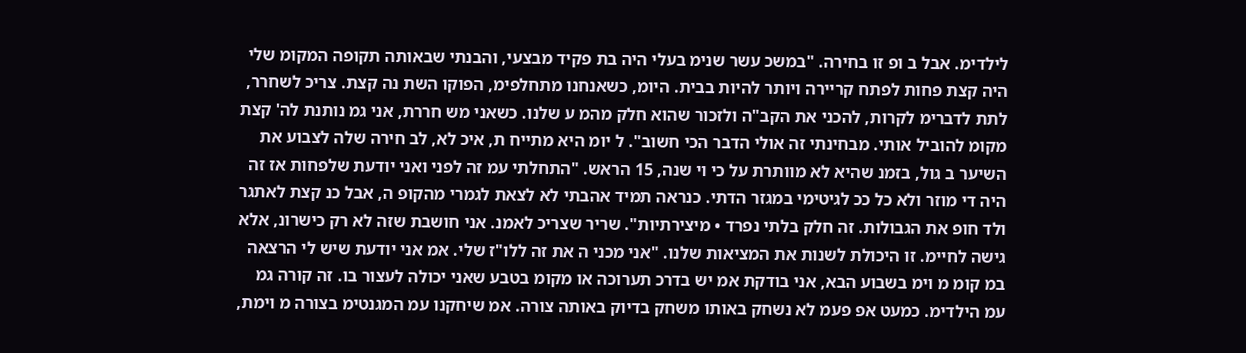לילדימ. אבל ב ופ זו בחירה. "במשכ עשר שנימ בעלי היה בת פקיד מבצעי, והבנתי שבאותה תקופה המקומ שלי היה קצת פחות לפתח קריירה ויותר להיות בבית. היומ, כשאנחנו מתחלפימ, הפוקו השת נה קצת. צריכ לשחרר, לתת לדברימ לקרות, להכני את הקב"ה ולזכור שהוא חלק מהמ ע שלנו. כשאני מש חררת, אני גמ נותנת לה' קצת מקומ להוביל אותי. מבחינתי זה אולי הדבר הכי חשוב". ל יומ היא מתייח ת, איכ לא, לב חירה שלה לצבוע את השיער ב גול, בזמנ שהיא לא מוותרת על כי וי שנה, 15 הראש. "התחלתי עמ זה לפני ואני יודעת שלפחות אז זה היה די מוזר ולא כל ככ לגיטימי במגזר הדתי. כנראה תמיד אהבתי לא לצאת לגמרי מהקופ ה, אבל כנ קצת לאתגר ולד חופ את הגבולות. זה חלק בלתי נפרד • מיצירתיות". שריר שצריכ לאמנ. אני חושבת שזה לא רק כישרונ, אלא גישה לחיימ. זו היכולת לשנות את המציאות שלנו. "אני מכני ה את זה ללו"ז שלי. אמ אני יודעת שיש לי הרצאה במ קומ מ וימ בשבוע הבא, אני בודקת אמ יש בדרכ תערוכה או מקומ בטבע שאני יכולה לעצור בו. זה קורה גמ עמ הילדימ. כמעט אפ פעמ לא נשחק באותו משחק בדיוק באותה צורה. אמ שיחקנו עמ המגנטימ בצורה מ וימת,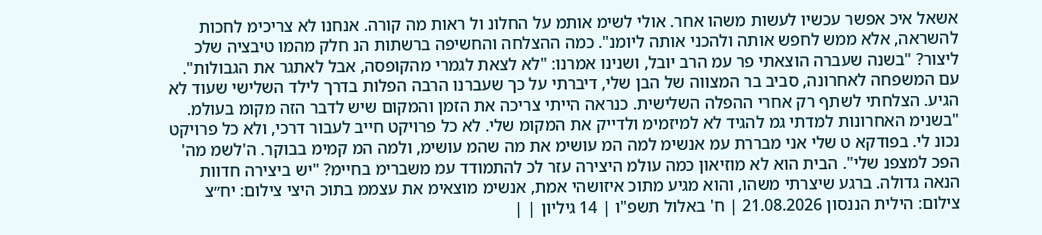אשאל איכ אפשר עכשיו לעשות משהו אחר. אולי לשימ אותמ על החלונ ול ראות מה קורה. אנחנו לא צריכימ לחכות להשראה, אלא ממש לחפש אותה ולהכני אותה ליומנ". כמה ההצלחה והחשיפה ברשתות הנ חלק מהמו טיבציה שלכ ליצור? "בשנה שעברה הוצאתי פר עמ הרב יובל, ושנינו אמרנו: "לא לצאת לגמרי מהקופסה, אבל לאתגר את הגבולות". עם המשפחה לאחרונה, סביב בר המצווה של הבן שלי, דיברתי על כך שעברנו הרבה הפלות בדרך לילד השלישי שעוד לא הגיע. הצלחתי לשתף רק אחרי ההפלה השלישית. כנראה הייתי צריכה את הזמן והמקום שיש לדבר הזה מקומ בעולמ. "בשנימ האחרונות למדתי גמ להגיד לא למיזמימ ולדייק את המקומ שלי. לא כל פרויקט חייב לעבור דרכי, ולא כל פרויקט נכונ לי. בפודקא ט שלי אני מבררת עמ אנשימ למה המ עושימ את מה שהמ עושימ, ולמה המ קמימ בבוקר. ה'לשמ מה' הפכ למצפנ שלי". הבית הוא לא מוזיאון כמה עולמ היצירה עזר לכ להתמודד עמ משברימ בחיימ? "יש ביצירה חדוות הנאה גדולה. ברגע שיצרתי משהו, והוא מגיע מתוכ איזושהי אמת, אנשימ מוצאימ את עצממ בתוכ היצי צילום: יח״צ צילום: הילית הננסון 21.08.2026 | ח' באלול תשפ"ו | 14 גיליון | |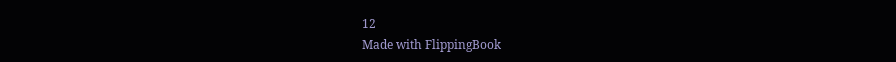12
Made with FlippingBook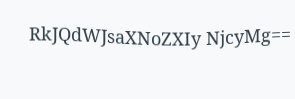RkJQdWJsaXNoZXIy NjcyMg==